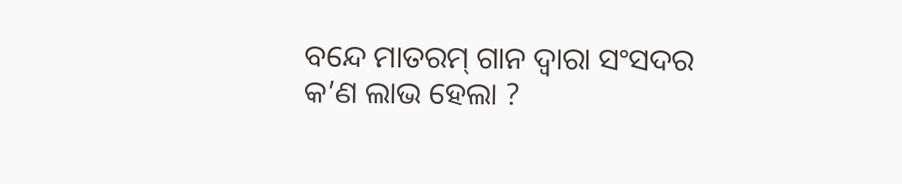ବନ୍ଦେ ମାତରମ୍‌ ଗାନ ଦ୍ୱାରା ସଂସଦର କ’ଣ ଲାଭ ହେଲା ?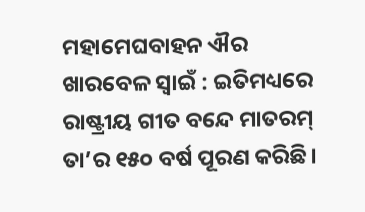ମହାମେଘବାହନ ଐର ଖାରବେଳ ସ୍ୱାଇଁ : ଇତିମଧ୍ୟରେ ରାଷ୍ଟ୍ରୀୟ ଗୀତ ବନ୍ଦେ ମାତରମ୍‌ ତା’ର ୧୫୦ ବର୍ଷ ପୂରଣ କରିଛି।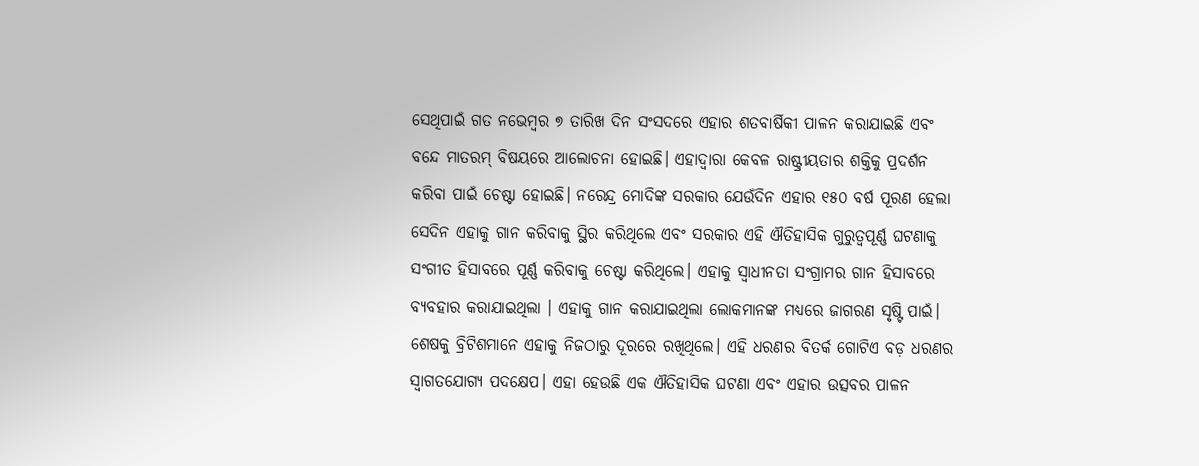ସେଥିପାଇଁ ଗତ ନଭେମ୍ବର ୭ ତାରିଖ ଦିନ ସଂସଦରେ ଏହାର ଶତବାର୍ଷିକୀ ପାଳନ କରାଯାଇଛି ଏବଂ ବନ୍ଦେ ମାତରମ୍‌ ବିଷୟରେ ଆଲୋଚନା ହୋଇଛି। ଏହାଦ୍ୱାରା କେବଳ ରାଷ୍ଟ୍ରୀୟତାର ଶକ୍ତିକୁ ପ୍ରଦର୍ଶନ କରିବା ପାଇଁ ଚେଷ୍ଟା ହୋଇଛି। ନରେନ୍ଦ୍ର ମୋଦିଙ୍କ ସରକାର ଯେଉଁଦିନ ଏହାର ୧୫୦ ବର୍ଷ ପୂରଣ ହେଲା ସେଦିନ ଏହାକୁ ଗାନ କରିବାକୁ ସ୍ଥିର କରିଥିଲେ ଏବଂ ସରକାର ଏହି ଐତିହାସିକ ଗୁରୁତ୍ୱପୂର୍ଣ୍ଣ ଘଟଣାକୁ ସଂଗୀତ ହିସାବରେ ପୂର୍ଣ୍ଣ କରିବାକୁ ଚେଷ୍ଟା କରିଥିଲେ। ଏହାକୁ ସ୍ୱାଧୀନତା ସଂଗ୍ରାମର ଗାନ ହିସାବରେ ବ୍ୟବହାର କରାଯାଇଥିଲା । ଏହାକୁ ଗାନ କରାଯାଇଥିଲା ଲୋକମାନଙ୍କ ମଧ୍ୟରେ ଜାଗରଣ ସୃଷ୍ଟି ପାଇଁ। ଶେଷକୁ ବ୍ରିଟିଶମାନେ ଏହାକୁ ନିଜଠାରୁ ଦୂରରେ ରଖିଥିଲେ। ଏହି ଧରଣର ବିତର୍କ ଗୋଟିଏ ବଡ଼ ଧରଣର ସ୍ୱାଗତଯୋଗ୍ୟ ପଦକ୍ଷେପ। ଏହା ହେଉଛି ଏକ ଐତିହାସିକ ଘଟଣା ଏବଂ ଏହାର ଉତ୍ସବର ପାଳନ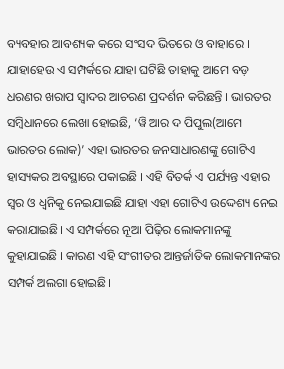ବ୍ୟବହାର ଆବଶ୍ୟକ କରେ ସଂସଦ ଭିତରେ ଓ ବାହାରେ । ଯାହାହେଉ ଏ ସମ୍ପର୍କରେ ଯାହା ଘଟିଛି ତାହାକୁ ଆମେ ବଡ଼ ଧରଣର ଖରାପ ସ୍ୱାଦର ଆଚରଣ ପ୍ରଦର୍ଶନ କରିଛନ୍ତି । ଭାରତର ସମ୍ବିଧାନରେ ଲେଖା ହୋଇଛି, ‘ୱି ଆର ଦ ପିପୁଲ(ଆମେ ଭାରତର ଲୋକ)’ ଏହା ଭାରତର ଜନସାଧାରଣଙ୍କୁ ଗୋଟିଏ ହାସ୍ୟକର ଅବସ୍ଥାରେ ପକାଇଛି । ଏହି ବିତର୍କ ଏ ପର୍ଯ୍ୟନ୍ତ ଏହାର ସ୍ୱର ଓ ଧ୍ୱନିକୁ ନେଇଯାଇଛି ଯାହା ଏହା ଗୋଟିଏ ଉଦ୍ଦେଶ୍ୟ ନେଇ କରାଯାଇଛି। ଏ ସମ୍ପର୍କରେ ନୂଆ ପିଢ଼ିର ଲୋକମାନଙ୍କୁ କୁହାଯାଇଛି । କାରଣ ଏହି ସଂଗୀତର ଆନ୍ତର୍ଜାତିକ ଲୋକମାନଙ୍କର ସମ୍ପର୍କ ଅଲଗା ହୋଇଛି।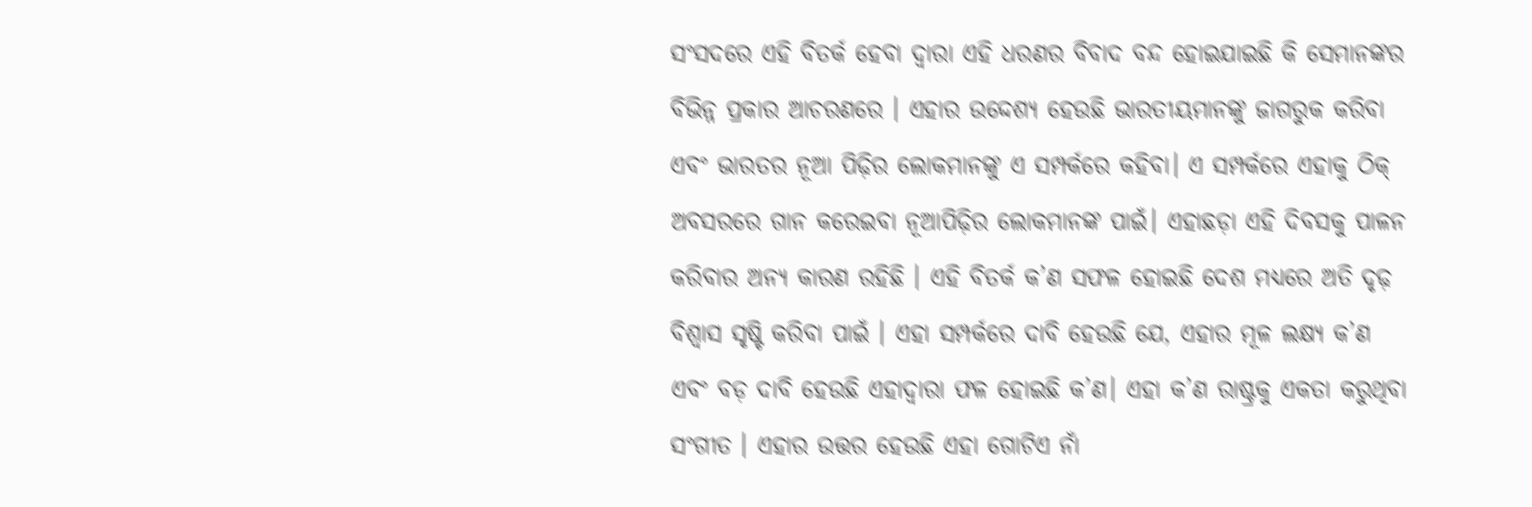ସଂସଦରେ ଏହି ବିତର୍କ ହେବା ଦ୍ୱାରା ଏହି ଧରଣର ବିବାଦ ବନ୍ଦ ହୋଇଯାଇଛି କି ସେମାନଙ୍କର ବିଭିନ୍ନ ପ୍ରକାର ଆଚରଣରେ । ଏହାର ଉଦ୍ଦେଶ୍ୟ ହେଉଛି ଭାରତୀୟମାନଙ୍କୁ ଜାଗରୁକ କରିବା ଏବଂ ଭାରତର ନୂଆ ପିଢ଼ିର ଲୋକମାନଙ୍କୁ ଏ ସମ୍ପର୍କରେ କହିବା। ଏ ସମ୍ପର୍କରେ ଏହାକୁ ଠିକ୍‌ ଅବସରରେ ଗାନ କରେଇବା ନୂଆପିଢ଼ିର ଲୋକମାନଙ୍କ ପାଇଁ। ଏହାଛଡ଼ା ଏହି ଦିବସକୁ ପାଳନ କରିବାର ଅନ୍ୟ କାରଣ ରହିଛି । ଏହି ବିତର୍କ କ’ଣ ସଫଳ ହୋଇଛି ଦେଶ ମଧ୍ୟରେ ଅତି ଦୃଢ଼ ବିଶ୍ୱାସ ସୃଷ୍ଟି କରିବା ପାଇଁ । ଏହା ସମ୍ପର୍କରେ ଦାବି ହେଉଛି ଯେ, ଏହାର ମୂଳ ଲକ୍ଷ୍ୟ କ’ଣ ଏବଂ ବଡ଼ ଦାବି ହେଉଛି ଏହାଦ୍ୱାରା ଫଳ ହୋଇଛି କ’ଣ। ଏହା କ’ଣ ରାଷ୍ଟ୍ରକୁ ଏକତା କରୁଥିବା ସଂଗୀତ । ଏହାର ଉତ୍ତର ହେଉଛି ଏହା ଗୋଟିଏ ନାଁ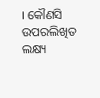। କୌଣସି ଉପରଲିଖିତ ଲକ୍ଷ୍ୟ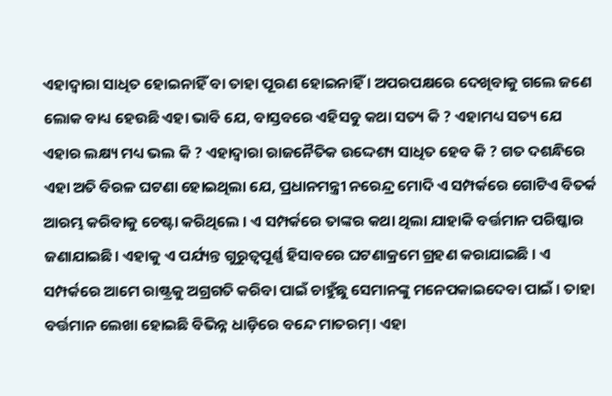ଏହାଦ୍ୱାରା ସାଧିତ ହୋଇନାହିଁ ବା ତାହା ପୂରଣ ହୋଇନାହିଁ । ଅପରପକ୍ଷରେ ଦେଖିବାକୁ ଗଲେ ଜଣେ ଲୋକ ବାଧ୍ୟ ହେଉଛି ଏହା ଭାବି ଯେ, ବାସ୍ତବରେ ଏହିସବୁ କଥା ସତ୍ୟ କି ? ଏହାମଧ୍ୟ ସତ୍ୟ ଯେ ଏହାର ଲକ୍ଷ୍ୟ ମଧ୍ୟ ଭଲ କି ? ଏହାଦ୍ୱାରା ରାଜନୈତିକ ଉଦ୍ଦେଶ୍ୟ ସାଧିତ ହେବ କି ? ଗତ ଦଶନ୍ଧିରେ ଏହା ଅତି ବିରଳ ଘଟଣା ହୋଇଥିଲା ଯେ, ପ୍ରଧାନମନ୍ତ୍ରୀ ନରେନ୍ଦ୍ର ମୋଦି ଏ ସମ୍ପର୍କରେ ଗୋଟିଏ ବିତର୍କ ଆରମ୍ଭ କରିବାକୁ ଚେଷ୍ଟା କରିଥିଲେ । ଏ ସମ୍ପର୍କରେ ତାଙ୍କର କଥା ଥିଲା ଯାହାକି ବର୍ତ୍ତମାନ ପରିଷ୍କାର ଜଣାଯାଇଛି। ଏହାକୁ ଏ ପର୍ଯ୍ୟନ୍ତ ଗୁରୁତ୍ୱପୂର୍ଣ୍ଣ ହିସାବରେ ଘଟଣାକ୍ରମେ ଗ୍ରହଣ କରାଯାଇଛି । ଏ ସମ୍ପର୍କରେ ଆମେ ରାଷ୍ଟ୍ରକୁ ଅଗ୍ରଗତି କରିବା ପାଇଁ ଚାହୁଁଛୁ ସେମାନଙ୍କୁ ମନେପକାଇଦେବା ପାଇଁ । ତାହା ବର୍ତ୍ତମାନ ଲେଖା ହୋଇଛି ବିଭିନ୍ନ ଧାଡ଼ିରେ ବନ୍ଦେ ମାତରମ୍‌। ଏହା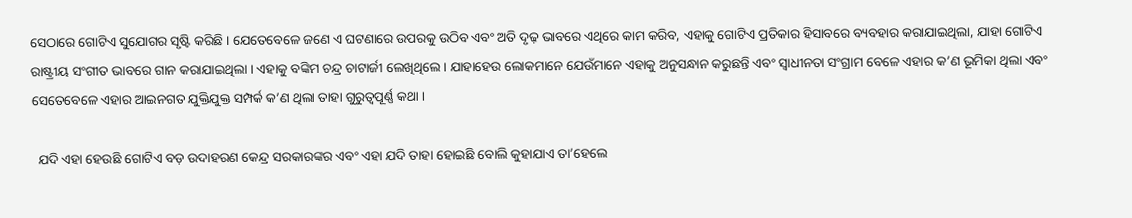ସେଠାରେ ଗୋଟିଏ ସୁଯୋଗର ସୃଷ୍ଟି କରିଛି । ଯେତେବେଳେ ଜଣେ ଏ ଘଟଣାରେ ଉପରକୁ ଉଠିବ ଏବଂ ଅତି ଦୃଢ଼ ଭାବରେ ଏଥିରେ କାମ କରିବ, ଏହାକୁ ଗୋଟିଏ ପ୍ରତିକାର ହିସାବରେ ବ୍ୟବହାର କରାଯାଇଥିଲା, ଯାହା ଗୋଟିଏ ରାଷ୍ଟ୍ରୀୟ ସଂଗୀତ ଭାବରେ ଗାନ କରାଯାଇଥିଲା । ଏହାକୁ ବଙ୍କିମ ଚନ୍ଦ୍ର ଚାଟାର୍ଜୀ ଲେଖିଥିଲେ। ଯାହାହେଉ ଲୋକମାନେ ଯେଉଁମାନେ ଏହାକୁ ଅନୁସନ୍ଧାନ କରୁଛନ୍ତି ଏବଂ ସ୍ୱାଧୀନତା ସଂଗ୍ରାମ ବେଳେ ଏହାର କ’ଣ ଭୂମିକା ଥିଲା ଏବଂ ସେତେବେଳେ ଏହାର ଆଇନଗତ ଯୁକ୍ତିଯୁକ୍ତ ସମ୍ପର୍କ କ’ଣ ଥିଲା ତାହା ଗୁରୁତ୍ୱପୂର୍ଣ୍ଣ କଥା ।

  ଯଦି ଏହା ହେଉଛି ଗୋଟିଏ ବଡ଼ ଉଦାହରଣ କେନ୍ଦ୍ର ସରକାରଙ୍କର ଏବଂ ଏହା ଯଦି ତାହା ହୋଇଛି ବୋଲି କୁହାଯାଏ ତା’ହେଲେ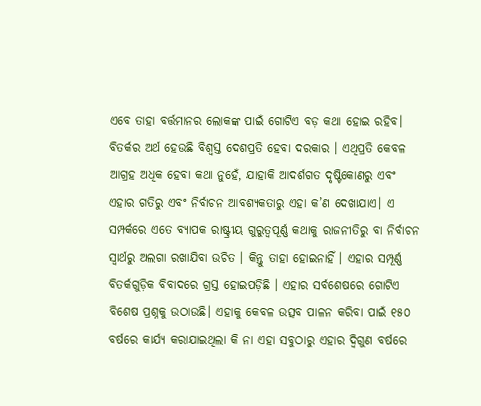ଏବେ ତାହା ବର୍ତ୍ତମାନର ଲୋକଙ୍କ ପାଇଁ ଗୋଟିଏ ବଡ଼ କଥା ହୋଇ ରହିବ। ବିତର୍କର ଅର୍ଥ ହେଉଛି ବିଶ୍ୱସ୍ତ ଦେଶପ୍ରତି ହେବା ଦରକାର । ଏଥିପ୍ରତି କେବଳ ଆଗ୍ରହ ଅଧିକ ହେବା କଥା ନୁହେଁ, ଯାହାକି ଆଦର୍ଶଗତ ଦୃଷ୍ଟିକୋଣରୁ ଏବଂ ଏହାର ଗତିରୁ ଏବଂ ନିର୍ବାଚନ ଆବଶ୍ୟକତାରୁ ଏହା କ’ଣ ଦେଖାଯାଏ। ଏ ସମ୍ପର୍କରେ ଏତେ ବ୍ୟାପକ ରାଷ୍ଟ୍ରୀୟ ଗୁରୁତ୍ୱପୂର୍ଣ୍ଣ କଥାକୁ ରାଜନୀତିରୁ ବା ନିର୍ବାଚନ ସ୍ୱାର୍ଥରୁ ଅଲଗା ରଖାଯିବା ଉଚିତ । କିନ୍ତୁ ତାହା ହୋଇନାହିଁ । ଏହାର ସମ୍ପୂର୍ଣ୍ଣ ବିତର୍କଗୁଡ଼ିକ ବିବାଦରେ ଗ୍ରସ୍ତ ହୋଇପଡ଼ିଛି । ଏହାର ସର୍ବଶେଷରେ ଗୋଟିଏ ବିଶେଷ ପ୍ରଶ୍ନକୁ ଉଠାଉଛି। ଏହାକୁ କେବଳ ଉତ୍ସବ ପାଳନ କରିବା ପାଇଁ ୧୫୦ ବର୍ଷରେ କାର୍ଯ୍ୟ କରାଯାଇଥିଲା କି ନା ଏହା ସବୁଠାରୁ ଏହାର ଦ୍ୱିଗୁଣ ବର୍ଷରେ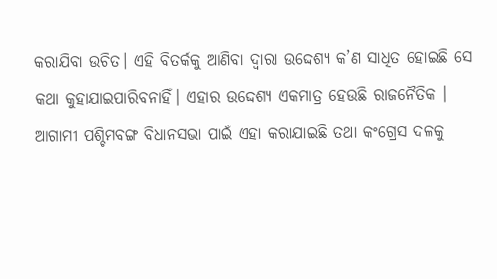କରାଯିବା ଉଚିତ। ଏହି ବିତର୍କକୁ ଆଣିବା ଦ୍ୱାରା ଉଦ୍ଦେଶ୍ୟ କ’ଣ ସାଧିତ ହୋଇଛି ସେ କଥା କୁହାଯାଇପାରିବନାହିଁ। ଏହାର ଉଦ୍ଦେଶ୍ୟ ଏକମାତ୍ର ହେଉଛି ରାଜନୈତିକ । ଆଗାମୀ ପଶ୍ଚିମବଙ୍ଗ ବିଧାନସଭା ପାଇଁ ଏହା କରାଯାଇଛି ତଥା କଂଗ୍ରେସ ଦଳକୁ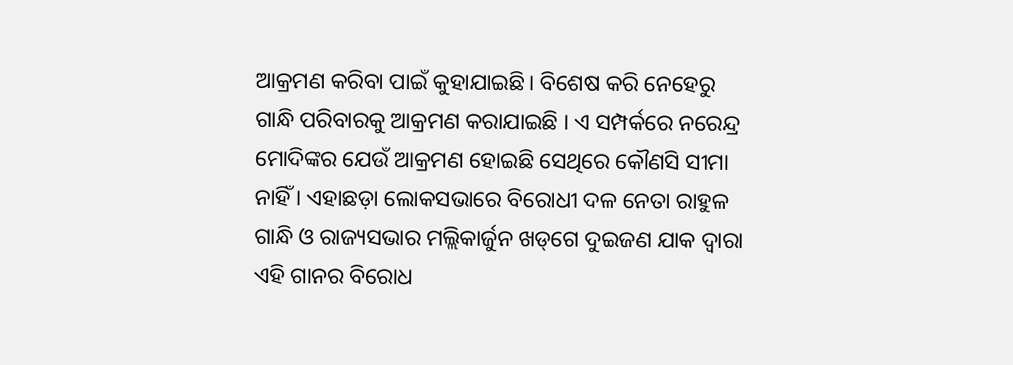ଆକ୍ରମଣ କରିବା ପାଇଁ କୁହାଯାଇଛି। ବିଶେଷ କରି ନେହେରୁ ଗାନ୍ଧି ପରିବାରକୁ ଆକ୍ରମଣ କରାଯାଇଛି । ଏ ସମ୍ପର୍କରେ ନରେନ୍ଦ୍ର ମୋଦିଙ୍କର ଯେଉଁ ଆକ୍ରମଣ ହୋଇଛି ସେଥିରେ କୌଣସି ସୀମା ନାହିଁ । ଏହାଛଡ଼ା ଲୋକସଭାରେ ବିରୋଧୀ ଦଳ ନେତା ରାହୁଳ ଗାନ୍ଧି ଓ ରାଜ୍ୟସଭାର ମଲ୍ଲିକାର୍ଜୁନ ଖଡ୍‌ଗେ ଦୁଇଜଣ ଯାକ ଦ୍ୱାରା ଏହି ଗାନର ବିରୋଧ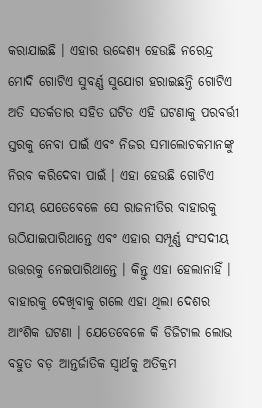କରାଯାଇଛି । ଏହାର ଉଦ୍ଦେଶ୍ୟ ହେଉଛି ନରେନ୍ଦ୍ର ମୋଦି ଗୋଟିଏ ସୁବର୍ଣ୍ଣ ସୁଯୋଗ ହରାଇଛନ୍ତି ଗୋଟିଏ ଅତି ସତର୍କତାର ସହିତ ଘଟିତ ଏହି ଘଟଣାକୁ ପରବର୍ତ୍ତୀ ସ୍ତରକୁ ନେବା ପାଇଁ ଏବଂ ନିଜର ସମାଲୋଚକମାନଙ୍କୁ ନିରବ କରିଦେବା ପାଇଁ । ଏହା ହେଉଛି ଗୋଟିଏ ସମୟ ଯେତେବେଳେ ସେ ରାଜନୀତିର ବାହାରକୁ ଉଠିଯାଇପାରିଥାନ୍ତେ ଏବଂ ଏହାର ସମ୍ପୂର୍ଣ୍ଣ ସଂସଦୀୟ ଉତ୍ତରକୁ ନେଇପାରିଥାନ୍ତେ । କିନ୍ତୁ ଏହା ହେଲାନାହିଁ । ବାହାରକୁ ଦେଖିବାକୁ ଗଲେ ଏହା ଥିଲା ଦେଶର ଆଂଶିକ ଘଟଣା । ଯେତେବେଳେ କି ଡିଜିଟାଲ ଲୋଭ ବହୁତ ବଡ଼ ଆନ୍ତର୍ଜାତିକ ସ୍ୱାର୍ଥକୁ ଅତିକ୍ରମ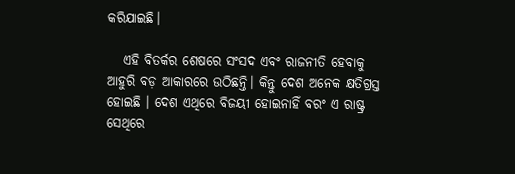କରିଯାଇଛି।

   ଏହି ବିତର୍କର ଶେଷରେ ସଂସଦ ଏବଂ ରାଜନୀତି ହେବାକୁ ଆହୁରି ବଡ଼ ଆକାରରେ ଉଠିଛନ୍ତି। କିନ୍ତୁ ଦେଶ ଅନେକ କ୍ଷତିଗ୍ରସ୍ତ ହୋଇଛି । ଦେଶ ଏଥିରେ ବିଜୟୀ ହୋଇନାହିଁ ବରଂ ଏ ରାଷ୍ଟ୍ର ସେଥିରେ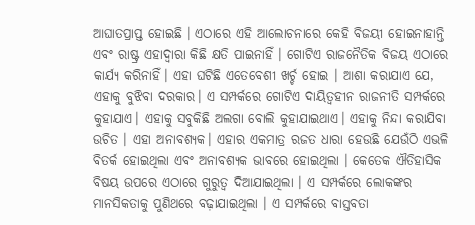ଆଘାତପ୍ରାପ୍ତ ହୋଇଛି । ଏଠାରେ ଏହି ଆଲୋଚନାରେ କେହି ବିଜୟୀ ହୋଇନାହାନ୍ତି ଏବଂ ରାଷ୍ଟ୍ର ଏହାଦ୍ୱାରା କିଛି କ୍ଷତି ପାଇନାହିଁ । ଗୋଟିଏ ରାଜନୈତିକ ବିଜୟ ଏଠାରେ କାର୍ଯ୍ୟ କରିନାହିଁ। ଏହା ଘଟିଛି ଏତେବେଶୀ ଖର୍ଚ୍ଚ ହୋଇ । ଆଶା କରାଯାଏ ଯେ, ଏହାକୁ ବୁଝିବା ଦରକାର। ଏ ସମ୍ପର୍କରେ ଗୋଟିଏ ଦାୟିତ୍ୱହୀନ ରାଜନୀତି ସମ୍ପର୍କରେ କୁହାଯାଏ। ଏହାକୁ ସବୁକିଛି ଅଲଗା ବୋଲି କୁହାଯାଇଥାଏ। ଏହାକୁ ନିନ୍ଦା କରାଯିବା ଉଚିତ । ଏହା ଅନାବଶ୍ୟକ। ଏହାର ଏକମାତ୍ର ରଜତ ଧାରା ହେଉଛି ଯେଉଁଠି ଏଭଳି ବିତର୍କ ହୋଇଥିଲା ଏବଂ ଅନାବଶ୍ୟକ ଭାବରେ ହୋଇଥିଲା । କେତେକ ଐତିହାସିକ ବିଷୟ ଉପରେ ଏଠାରେ ଗୁରୁତ୍ୱ ଦିଆଯାଇଥିଲା । ଏ ସମ୍ପର୍କରେ ଲୋକଙ୍କର ମାନସିକତାକୁ ପୁଣିଥରେ ବଢ଼ାଯାଇଥିଲା । ଏ ସମ୍ପର୍କରେ ବାସ୍ତବତା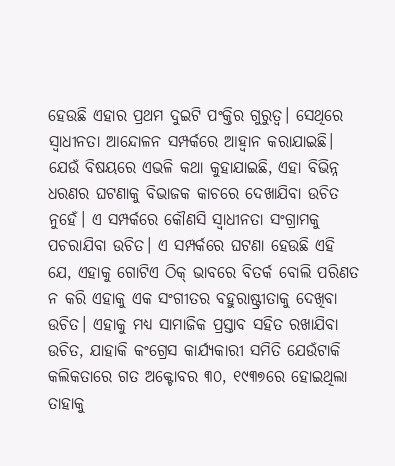ହେଉଛି ଏହାର ପ୍ରଥମ ଦୁଇଟି ପଂକ୍ତିର ଗୁରୁତ୍ୱ। ସେଥିରେ ସ୍ୱାଧୀନତା ଆନ୍ଦୋଳନ ସମ୍ପର୍କରେ ଆହ୍ୱାନ କରାଯାଇଛି। ଯେଉଁ ବିଷୟରେ ଏଭଳି କଥା କୁହାଯାଇଛି, ଏହା ବିଭିନ୍ନ ଧରଣର ଘଟଣାକୁ ବିଭାଜକ କାଚରେ ଦେଖାଯିବା ଉଚିତ ନୁହେଁ। ଏ ସମ୍ପର୍କରେ କୌଣସି ସ୍ୱାଧୀନତା ସଂଗ୍ରାମକୁ ପଚରାଯିବା ଉଚିତ। ଏ ସମ୍ପର୍କରେ ଘଟଣା ହେଉଛି ଏହି ଯେ, ଏହାକୁ ଗୋଟିଏ ଠିକ୍‌ ଭାବରେ ବିତର୍କ ବୋଲି ପରିଣତ ନ କରି ଏହାକୁ ଏକ ସଂଗୀତର ବହୁରାଷ୍ଟ୍ରୀତାକୁ ଦେଖିବା ଉଚିତ। ଏହାକୁ ମଧ୍ୟ ସାମାଜିକ ପ୍ରସ୍ତାବ ସହିତ ରଖାଯିବା ଉଚିତ, ଯାହାକି କଂଗ୍ରେସ କାର୍ଯ୍ୟକାରୀ ସମିତି ଯେଉଁଟାକି କଲିକତାରେ ଗତ ଅକ୍ଟୋବର ୩୦, ୧୯୩୭ରେ ହୋଇଥିଲା ତାହାକୁ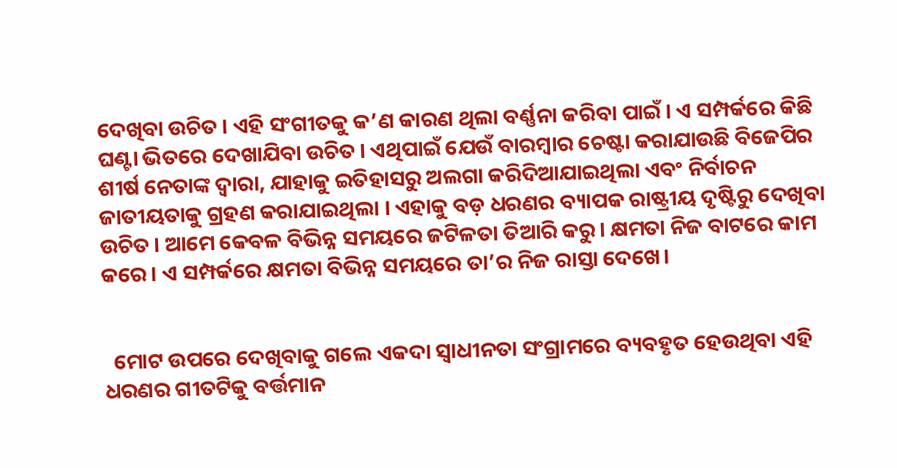ଦେଖିବା ଉଚିତ। ଏହି ସଂଗୀତକୁ କ’ଣ କାରଣ ଥିଲା ବର୍ଣ୍ଣନା କରିବା ପାଇଁ। ଏ ସମ୍ପର୍କରେ କିଛି ଘଣ୍ଟା ଭିତରେ ଦେଖାଯିବା ଉଚିତ। ଏଥିପାଇଁ ଯେଉଁ ବାରମ୍ବାର ଚେଷ୍ଟା କରାଯାଉଛି ବିଜେପିର ଶୀର୍ଷ ନେତାଙ୍କ ଦ୍ୱାରା, ଯାହାକୁ ଇତିହାସରୁ ଅଲଗା କରିଦିଆଯାଇଥିଲା ଏବଂ ନିର୍ବାଚନ ଜାତୀୟତାକୁ ଗ୍ରହଣ କରାଯାଇଥିଲା । ଏହାକୁ ବଡ଼ ଧରଣର ବ୍ୟାପକ ରାଷ୍ଟ୍ରୀୟ ଦୃଷ୍ଟିରୁ ଦେଖିବା ଉଚିତ। ଆମେ କେବଳ ବିଭିନ୍ନ ସମୟରେ ଜଟିଳତା ତିଆରି କରୁ। କ୍ଷମତା ନିଜ ବାଟରେ କାମ କରେ। ଏ ସମ୍ପର୍କରେ କ୍ଷମତା ବିଭିନ୍ନ ସମୟରେ ତା’ର ନିଜ ରାସ୍ତା ଦେଖେ।


  ମୋଟ ଉପରେ ଦେଖିବାକୁ ଗଲେ ଏକଦା ସ୍ୱାଧୀନତା ସଂଗ୍ରାମରେ ବ୍ୟବହୃତ ହେଉଥିବା ଏହି ଧରଣର ଗୀତଟିକୁ ବର୍ତ୍ତମାନ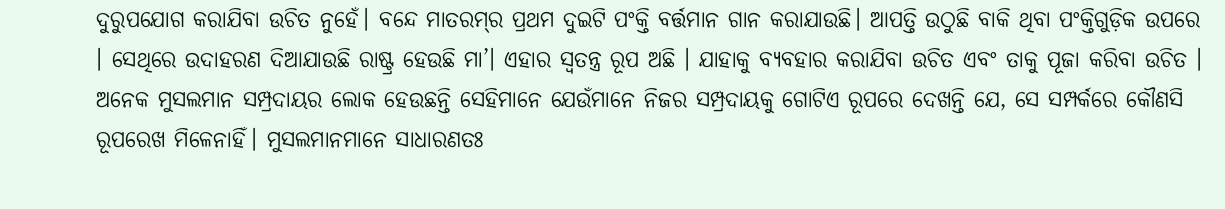ଦୁରୁପଯୋଗ କରାଯିବା ଉଚିତ ନୁହେଁ। ବନ୍ଦେ ମାତରମ୍‌ର ପ୍ରଥମ ଦୁଇଟି ପଂକ୍ତି ବର୍ତ୍ତମାନ ଗାନ କରାଯାଉଛି। ଆପତ୍ତି ଉଠୁଛି ବାକି ଥିବା ପଂକ୍ତିଗୁଡ଼ିକ ଉପରେ । ସେଥିରେ ଉଦାହରଣ ଦିଆଯାଉଛି ରାଷ୍ଟ୍ର ହେଉଛି ମା’। ଏହାର ସ୍ୱତନ୍ତ୍ର ରୂପ ଅଛି । ଯାହାକୁ ବ୍ୟବହାର କରାଯିବା ଉଚିତ ଏବଂ ତାକୁ ପୂଜା କରିବା ଉଚିତ । ଅନେକ ମୁସଲମାନ ସମ୍ପ୍ରଦାୟର ଲୋକ ହେଉଛନ୍ତି ସେହିମାନେ ଯେଉଁମାନେ ନିଜର ସମ୍ପ୍ରଦାୟକୁ ଗୋଟିଏ ରୂପରେ ଦେଖନ୍ତି ଯେ, ସେ ସମ୍ପର୍କରେ କୌଣସି ରୂପରେଖ ମିଳେନାହିଁ। ମୁସଲମାନମାନେ ସାଧାରଣତଃ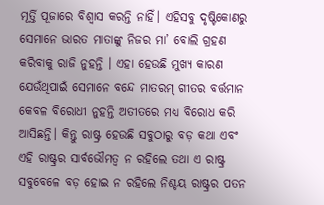ମୂର୍ତ୍ତି ପୂଜାରେ ବିଶ୍ୱାସ କରନ୍ତି ନାହିଁ। ଏହିସବୁ ଦୃଷ୍ଟିକୋଣରୁ ସେମାନେ ଭାରତ ମାତାଙ୍କୁ ନିଜର ମା’ ବୋଲି ଗ୍ରହଣ କରିବାକୁ ରାଜି ନୁହନ୍ତି । ଏହା ହେଉଛି ମୁଖ୍ୟ କାରଣ ଯେଉଁଥିପାଇଁ ସେମାନେ ବନ୍ଦେ ମାତରମ୍‌ ଗୀତର ବର୍ତ୍ତମାନ କେବଳ ବିରୋଧୀ ନୁହନ୍ତି ଅତୀତରେ ମଧ୍ୟ ବିରୋଧ କରି ଆସିଛନ୍ତି। କିନ୍ତୁ ରାଷ୍ଟ୍ର ହେଉଛି ସବୁଠାରୁ ବଡ଼ କଥା ଏବଂ ଏହି ରାଷ୍ଟ୍ରର ସାର୍ବଭୌମତ୍ୱ ନ ରହିଲେ ତଥା ଏ ରାଷ୍ଟ୍ର ସବୁବେଳେ ବଡ଼ ହୋଇ ନ ରହିଲେ ନିଶ୍ଚୟ ରାଷ୍ଟ୍ରର ପତନ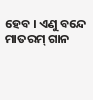ହେବ । ଏଣୁ ବନ୍ଦେ ମାତରମ୍‌ ଗାନ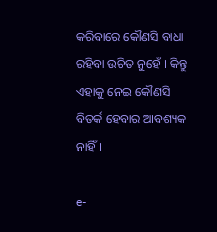କରିବାରେ କୌଣସି ବାଧା ରହିବା ଉଚିତ ନୁହେଁ । କିନ୍ତୁ ଏହାକୁ ନେଇ କୌଣସି ବିତର୍କ ହେବାର ଆବଶ୍ୟକ ନାହିଁ।

e-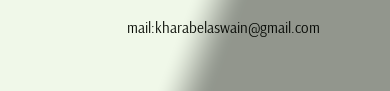mail:kharabelaswain@gmail.com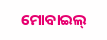ମୋବାଇଲ୍‌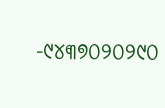-୯୪୩୭୦୨୦୨୯୦